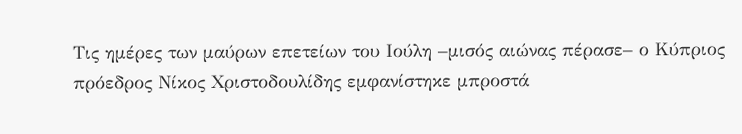Τις ημέρες των μαύρων επετείων του Ιούλη –μισός αιώνας πέρασε– ο Κύπριος πρόεδρος Νίκος Χριστοδουλίδης εμφανίστηκε μπροστά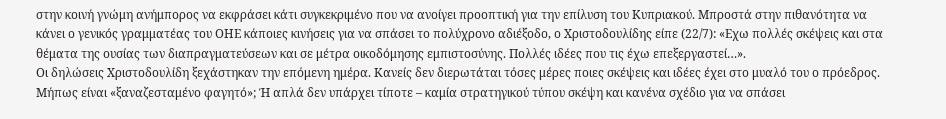στην κοινή γνώμη ανήμπορος να εκφράσει κάτι συγκεκριμένο που να ανοίγει προοπτική για την επίλυση του Κυπριακού. Μπροστά στην πιθανότητα να κάνει ο γενικός γραμματέας του ΟΗΕ κάποιες κινήσεις για να σπάσει το πολύχρονο αδιέξοδο, ο Χριστοδουλίδης είπε (22/7): «Εχω πολλές σκέψεις και στα θέματα της ουσίας των διαπραγματεύσεων και σε μέτρα οικοδόμησης εμπιστοσύνης. Πολλές ιδέες που τις έχω επεξεργαστεί…».
Οι δηλώσεις Χριστοδουλίδη ξεχάστηκαν την επόμενη ημέρα. Κανείς δεν διερωτάται τόσες μέρες ποιες σκέψεις και ιδέες έχει στο μυαλό του ο πρόεδρος. Μήπως είναι «ξαναζεσταμένο φαγητό»; Ή απλά δεν υπάρχει τίποτε – καμία στρατηγικού τύπου σκέψη και κανένα σχέδιο για να σπάσει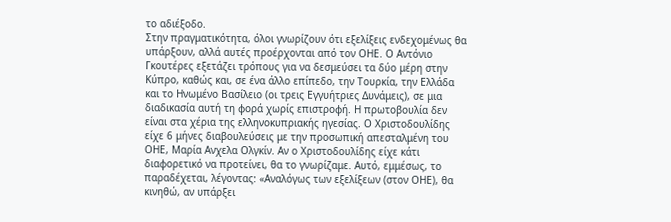το αδιέξοδο.
Στην πραγματικότητα, όλοι γνωρίζουν ότι εξελίξεις ενδεχομένως θα υπάρξουν, αλλά αυτές προέρχονται από τον ΟΗΕ. Ο Αντόνιο Γκουτέρες εξετάζει τρόπους για να δεσμεύσει τα δύο μέρη στην Κύπρο, καθώς και, σε ένα άλλο επίπεδο, την Τουρκία, την Ελλάδα και το Ηνωμένο Βασίλειο (οι τρεις Εγγυήτριες Δυνάμεις), σε μια διαδικασία αυτή τη φορά χωρίς επιστροφή. Η πρωτοβουλία δεν είναι στα χέρια της ελληνοκυπριακής ηγεσίας. Ο Χριστοδουλίδης είχε 6 μήνες διαβουλεύσεις με την προσωπική απεσταλμένη του ΟΗΕ, Μαρία Ανχελα Ολγκίν. Αν ο Χριστοδουλίδης είχε κάτι διαφορετικό να προτείνει, θα το γνωρίζαμε. Αυτό, εμμέσως, το παραδέχεται, λέγοντας: «Αναλόγως των εξελίξεων (στον ΟΗΕ), θα κινηθώ, αν υπάρξει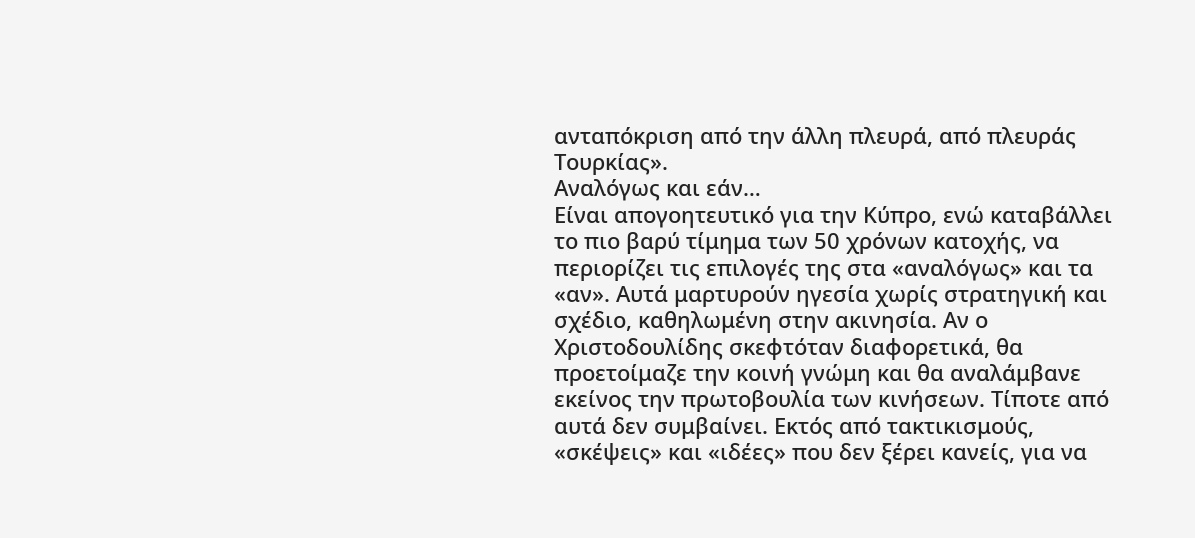ανταπόκριση από την άλλη πλευρά, από πλευράς Τουρκίας».
Αναλόγως και εάν…
Είναι απογοητευτικό για την Κύπρο, ενώ καταβάλλει το πιο βαρύ τίμημα των 50 χρόνων κατοχής, να περιορίζει τις επιλογές της στα «αναλόγως» και τα «αν». Αυτά μαρτυρούν ηγεσία χωρίς στρατηγική και σχέδιο, καθηλωμένη στην ακινησία. Αν ο Χριστοδουλίδης σκεφτόταν διαφορετικά, θα προετοίμαζε την κοινή γνώμη και θα αναλάμβανε εκείνος την πρωτοβουλία των κινήσεων. Τίποτε από αυτά δεν συμβαίνει. Εκτός από τακτικισμούς, «σκέψεις» και «ιδέες» που δεν ξέρει κανείς, για να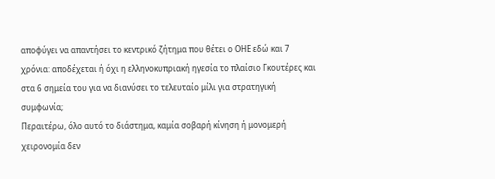αποφύγει να απαντήσει το κεντρικό ζήτημα που θέτει ο ΟΗΕ εδώ και 7 χρόνια: αποδέχεται ή όχι η ελληνοκυπριακή ηγεσία το πλαίσιο Γκουτέρες και στα 6 σημεία του για να διανύσει το τελευταίο μίλι για στρατηγική συμφωνία;
Περαιτέρω, όλο αυτό το διάστημα, καμία σοβαρή κίνηση ή μονομερή χειρονομία δεν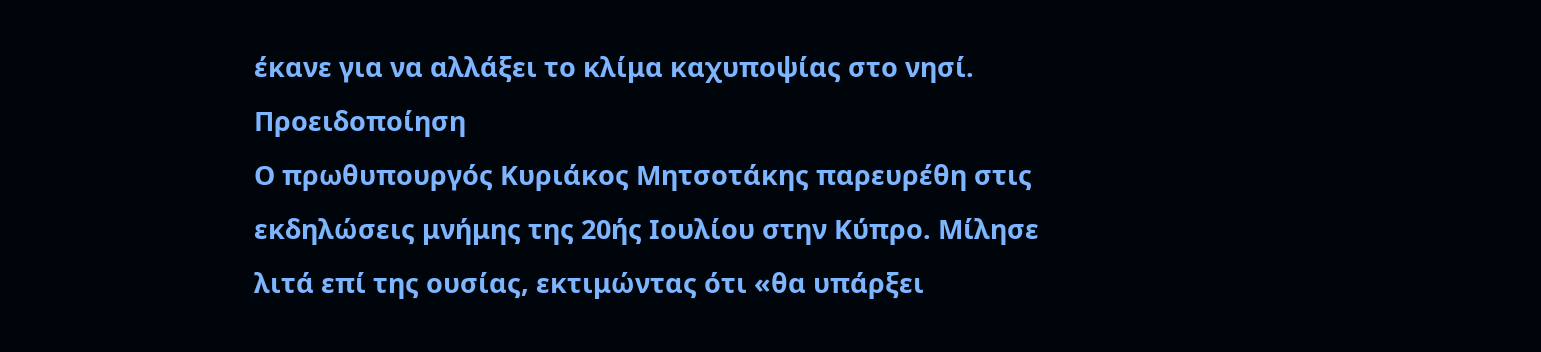έκανε για να αλλάξει το κλίμα καχυποψίας στο νησί.
Προειδοποίηση
Ο πρωθυπουργός Κυριάκος Μητσοτάκης παρευρέθη στις εκδηλώσεις μνήμης της 20ής Ιουλίου στην Κύπρο. Μίλησε λιτά επί της ουσίας, εκτιμώντας ότι «θα υπάρξει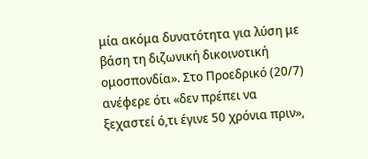μία ακόμα δυνατότητα για λύση με βάση τη διζωνική δικοινοτική ομοσπονδία». Στο Προεδρικό (20/7) ανέφερε ότι «δεν πρέπει να ξεχαστεί ό,τι έγινε 50 χρόνια πριν»,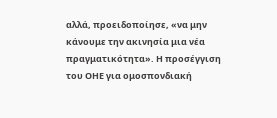αλλά, προειδοποίησε, «να μην κάνουμε την ακινησία μια νέα πραγματικότητα». Η προσέγγιση του ΟΗΕ για ομοσπονδιακή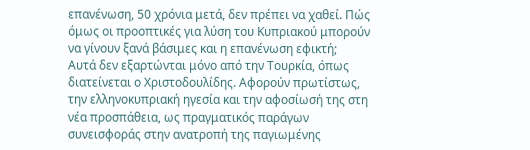επανένωση, 50 χρόνια μετά, δεν πρέπει να χαθεί. Πώς όμως οι προοπτικές για λύση του Κυπριακού μπορούν να γίνουν ξανά βάσιμες και η επανένωση εφικτή;
Αυτά δεν εξαρτώνται μόνο από την Τουρκία, όπως διατείνεται ο Χριστοδουλίδης. Αφορούν πρωτίστως, την ελληνοκυπριακή ηγεσία και την αφοσίωσή της στη νέα προσπάθεια, ως πραγματικός παράγων συνεισφοράς στην ανατροπή της παγιωμένης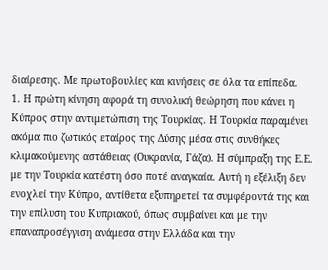διαίρεσης. Με πρωτοβουλίες και κινήσεις σε όλα τα επίπεδα.
1. Η πρώτη κίνηση αφορά τη συνολική θεώρηση που κάνει η Κύπρος στην αντιμετώπιση της Τουρκίας. Η Τουρκία παραμένει ακόμα πιο ζωτικός εταίρος της Δύσης μέσα στις συνθήκες κλιμακούμενης αστάθειας (Ουκρανία, Γάζα). Η σύμπραξη της Ε.Ε. με την Τουρκία κατέστη όσο ποτέ αναγκαία. Αυτή η εξέλιξη δεν ενοχλεί την Κύπρο, αντίθετα εξυπηρετεί τα συμφέροντά της και την επίλυση του Κυπριακού, όπως συμβαίνει και με την επαναπροσέγγιση ανάμεσα στην Ελλάδα και την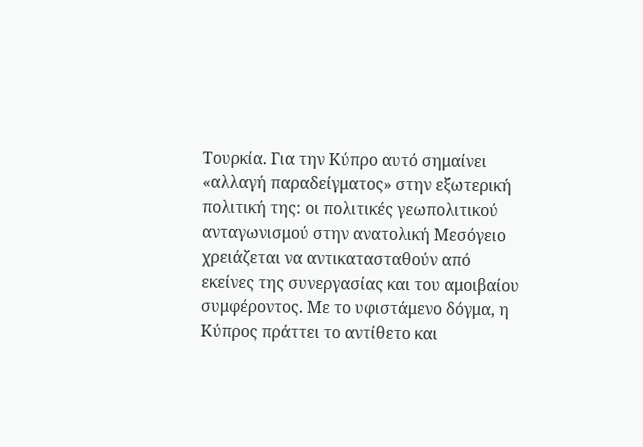Τουρκία. Για την Κύπρο αυτό σημαίνει «αλλαγή παραδείγματος» στην εξωτερική πολιτική της: οι πολιτικές γεωπολιτικού ανταγωνισμού στην ανατολική Μεσόγειο χρειάζεται να αντικατασταθούν από εκείνες της συνεργασίας και του αμοιβαίου συμφέροντος. Με το υφιστάμενο δόγμα, η Κύπρος πράττει το αντίθετο και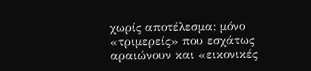χωρίς αποτέλεσμα: μόνο «τριμερείς» που εσχάτως αραιώνουν και «εικονικές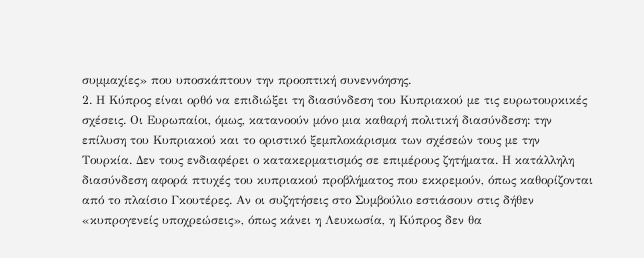συμμαχίες» που υποσκάπτουν την προοπτική συνεννόησης.
2. Η Κύπρος είναι ορθό να επιδιώξει τη διασύνδεση του Κυπριακού με τις ευρωτουρκικές σχέσεις. Οι Ευρωπαίοι, όμως, κατανοούν μόνο μια καθαρή πολιτική διασύνδεση: την επίλυση του Κυπριακού και το οριστικό ξεμπλοκάρισμα των σχέσεών τους με την Τουρκία. Δεν τους ενδιαφέρει ο κατακερματισμός σε επιμέρους ζητήματα. Η κατάλληλη διασύνδεση αφορά πτυχές του κυπριακού προβλήματος που εκκρεμούν, όπως καθορίζονται από το πλαίσιο Γκουτέρες. Αν οι συζητήσεις στο Συμβούλιο εστιάσουν στις δήθεν «κυπρογενείς υποχρεώσεις», όπως κάνει η Λευκωσία, η Κύπρος δεν θα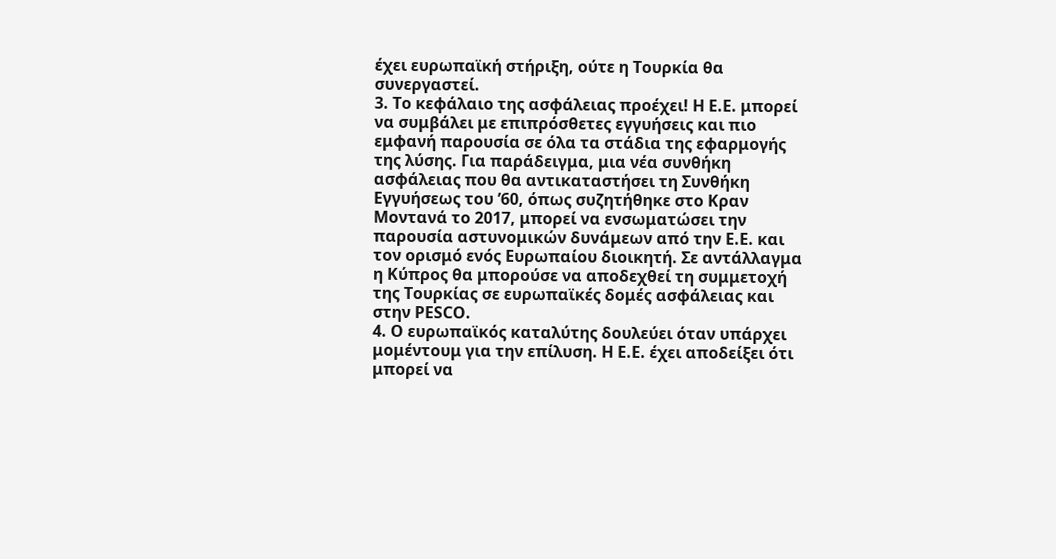έχει ευρωπαϊκή στήριξη, ούτε η Τουρκία θα συνεργαστεί.
3. Το κεφάλαιο της ασφάλειας προέχει! Η Ε.Ε. μπορεί να συμβάλει με επιπρόσθετες εγγυήσεις και πιο εμφανή παρουσία σε όλα τα στάδια της εφαρμογής της λύσης. Για παράδειγμα, μια νέα συνθήκη ασφάλειας που θα αντικαταστήσει τη Συνθήκη Εγγυήσεως του ’60, όπως συζητήθηκε στο Κραν Μοντανά το 2017, μπορεί να ενσωματώσει την παρουσία αστυνομικών δυνάμεων από την Ε.Ε. και τον ορισμό ενός Ευρωπαίου διοικητή. Σε αντάλλαγμα η Κύπρος θα μπορούσε να αποδεχθεί τη συμμετοχή της Τουρκίας σε ευρωπαϊκές δομές ασφάλειας και στην PESCO.
4. Ο ευρωπαϊκός καταλύτης δουλεύει όταν υπάρχει μομέντουμ για την επίλυση. Η Ε.Ε. έχει αποδείξει ότι μπορεί να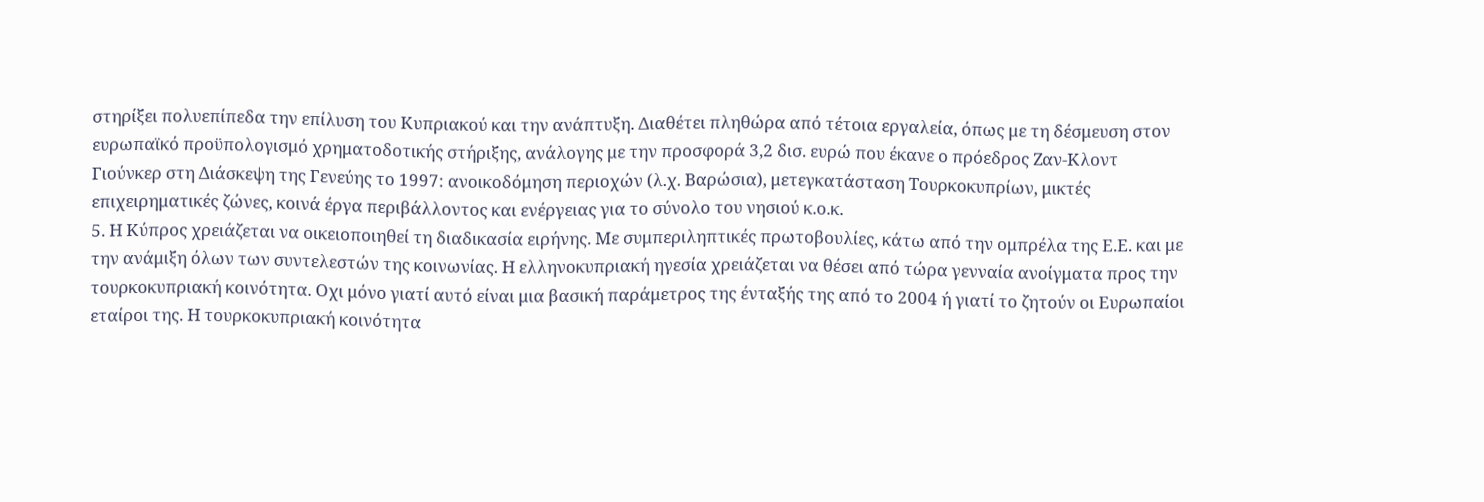στηρίξει πολυεπίπεδα την επίλυση του Κυπριακού και την ανάπτυξη. Διαθέτει πληθώρα από τέτοια εργαλεία, όπως με τη δέσμευση στον ευρωπαϊκό προϋπολογισμό χρηματοδοτικής στήριξης, ανάλογης με την προσφορά 3,2 δισ. ευρώ που έκανε ο πρόεδρος Ζαν-Κλοντ Γιούνκερ στη Διάσκεψη της Γενεύης το 1997: ανοικοδόμηση περιοχών (λ.χ. Βαρώσια), μετεγκατάσταση Τουρκοκυπρίων, μικτές επιχειρηματικές ζώνες, κοινά έργα περιβάλλοντος και ενέργειας για το σύνολο του νησιού κ.ο.κ.
5. Η Κύπρος χρειάζεται να οικειοποιηθεί τη διαδικασία ειρήνης. Με συμπεριληπτικές πρωτοβουλίες, κάτω από την ομπρέλα της Ε.Ε. και με την ανάμιξη όλων των συντελεστών της κοινωνίας. Η ελληνοκυπριακή ηγεσία χρειάζεται να θέσει από τώρα γενναία ανοίγματα προς την τουρκοκυπριακή κοινότητα. Οχι μόνο γιατί αυτό είναι μια βασική παράμετρος της ένταξής της από το 2004 ή γιατί το ζητούν οι Ευρωπαίοι εταίροι της. Η τουρκοκυπριακή κοινότητα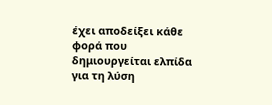έχει αποδείξει κάθε φορά που δημιουργείται ελπίδα για τη λύση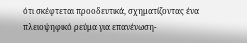ότι σκέφτεται προοδευτικά, σχηματίζοντας ένα πλειοψηφικό ρεύμα για επανένωση-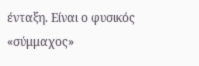ένταξη. Είναι ο φυσικός «σύμμαχος»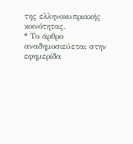της ελληνοκυπριακής κοινότητας.
* Το άρθρο αναδημοσιεύεται στην εφημερίδα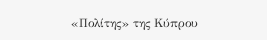«Πολίτης» της Κύπρου